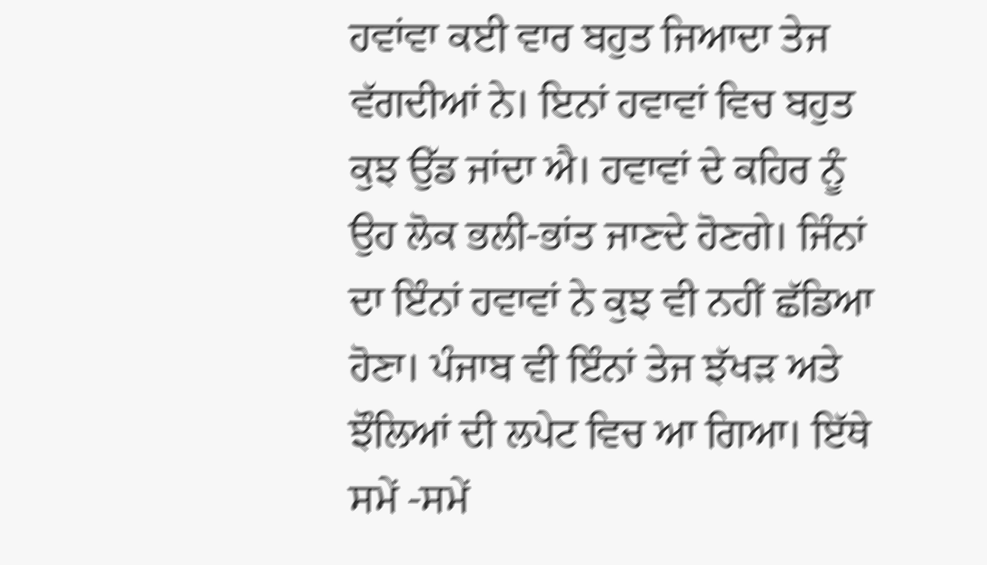ਹਵਾਂਵਾ ਕਈ ਵਾਰ ਬਹੁਤ ਜਿਆਦਾ ਤੇਜ ਵੱਗਦੀਆਂ ਨੇ। ਇਨਾਂ ਹਵਾਵਾਂ ਵਿਚ ਬਹੁਤ ਕੁਝ ਉੱਡ ਜਾਂਦਾ ਐ। ਹਵਾਵਾਂ ਦੇ ਕਹਿਰ ਨੂੰ ਉਹ ਲੋਕ ਭਲੀ-ਭਾਂਤ ਜਾਣਦੇ ਹੋਣਗੇ। ਜਿੰਨਾਂ ਦਾ ਇੰਨਾਂ ਹਵਾਵਾਂ ਨੇ ਕੁਝ ਵੀ ਨਹੀਂ ਛੱਡਿਆ ਹੋਣਾ। ਪੰਜਾਬ ਵੀ ਇੰਨਾਂ ਤੇਜ ਝੱਖੜ ਅਤੇ ਝੌਲਿਆਂ ਦੀ ਲਪੇਟ ਵਿਚ ਆ ਗਿਆ। ਇੱਥੇ ਸਮੇਂ -ਸਮੇਂ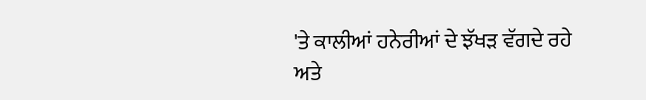'ਤੇ ਕਾਲੀਆਂ ਹਨੇਰੀਆਂ ਦੇ ਝੱਖੜ ਵੱਗਦੇ ਰਹੇ ਅਤੇ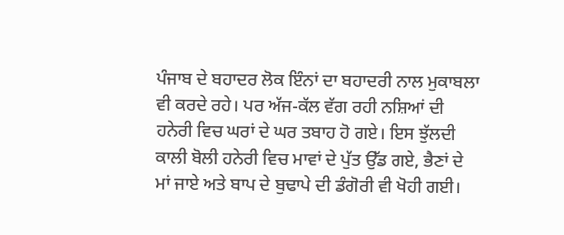ਪੰਜਾਬ ਦੇ ਬਹਾਦਰ ਲੋਕ ਇੰਨਾਂ ਦਾ ਬਹਾਦਰੀ ਨਾਲ ਮੁਕਾਬਲਾ ਵੀ ਕਰਦੇ ਰਹੇ। ਪਰ ਅੱਜ-ਕੱਲ ਵੱਗ ਰਹੀ ਨਸ਼ਿਆਂ ਦੀ ਹਨੇਰੀ ਵਿਚ ਘਰਾਂ ਦੇ ਘਰ ਤਬਾਹ ਹੋ ਗਏ। ਇਸ ਝੁੱਲਦੀ ਕਾਲੀ ਬੋਲੀ ਹਨੇਰੀ ਵਿਚ ਮਾਵਾਂ ਦੇ ਪੁੱਤ ਉੱਡ ਗਏ, ਭੈਣਾਂ ਦੇ ਮਾਂ ਜਾਏ ਅਤੇ ਬਾਪ ਦੇ ਬੁਢਾਪੇ ਦੀ ਡੰਗੋਰੀ ਵੀ ਖੋਹੀ ਗਈ।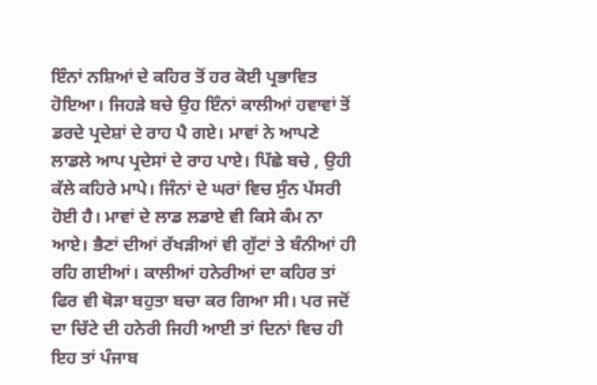ਇੰਨਾਂ ਨਸ਼ਿਆਂ ਦੇ ਕਹਿਰ ਤੋਂ ਹਰ ਕੋਈ ਪ੍ਰਭਾਵਿਤ ਹੋਇਆ। ਜਿਹੜੇ ਬਚੇ ਉਹ ਇੰਨਾਂ ਕਾਲੀਆਂ ਹਵਾਵਾਂ ਤੋਂ ਡਰਦੇ ਪ੍ਰਦੇਸ਼ਾਂ ਦੇ ਰਾਹ ਪੈ ਗਏ। ਮਾਵਾਂ ਨੇ ਆਪਣੇ ਲਾਡਲੇ ਆਪ ਪ੍ਰਦੇਸਾਂ ਦੇ ਰਾਹ ਪਾਏ। ਪਿੱਛੇ ਬਚੇ , ਉਹੀ ਕੱਲੇ ਕਹਿਰੇ ਮਾਪੇ। ਜਿੰਨਾਂ ਦੇ ਘਰਾਂ ਵਿਚ ਸੁੰਨ ਪੱਸਰੀ ਹੋਈ ਹੈ। ਮਾਵਾਂ ਦੇ ਲਾਡ ਲਡਾਏ ਵੀ ਕਿਸੇ ਕੰਮ ਨਾ ਆਏ। ਭੈਣਾਂ ਦੀਆਂ ਰੱਖੜੀਆਂ ਵੀ ਗੁੱਟਾਂ ਤੇ ਬੰਨੀਆਂ ਹੀ ਰਹਿ ਗਈਆਂ। ਕਾਲੀਆਂ ਹਨੇਰੀਆਂ ਦਾ ਕਹਿਰ ਤਾਂ ਫਿਰ ਵੀ ਥੋੜਾ ਬਹੁਤਾ ਬਚਾ ਕਰ ਗਿਆ ਸੀ। ਪਰ ਜਦੋਂ ਦਾ ਚਿੱਟੇ ਦੀ ਹਨੇਰੀ ਜਿਹੀ ਆਈ ਤਾਂ ਦਿਨਾਂ ਵਿਚ ਹੀ ਇਹ ਤਾਂ ਪੰਜਾਬ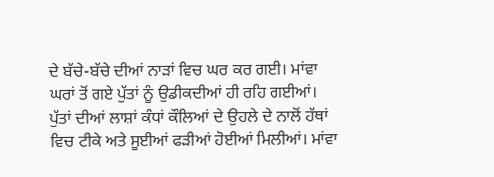ਦੇ ਬੱਚੇ-ਬੱਚੇ ਦੀਆਂ ਨਾੜਾਂ ਵਿਚ ਘਰ ਕਰ ਗਈ। ਮਾਂਵਾ ਘਰਾਂ ਤੋਂ ਗਏ ਪੁੱਤਾਂ ਨੂੰ ਉਡੀਕਦੀਆਂ ਹੀ ਰਹਿ ਗਈਆਂ। ਪੁੱਤਾਂ ਦੀਆਂ ਲਾਸ਼ਾਂ ਕੰਧਾਂ ਕੌਲਿਆਂ ਦੇ ਉਹਲੇ ਦੇ ਨਾਲੋਂ ਹੱਥਾਂ ਵਿਚ ਟੀਕੇ ਅਤੇ ਸੂਈਆਂ ਫੜੀਆਂ ਹੋਈਆਂ ਮਿਲੀਆਂ। ਮਾਂਵਾ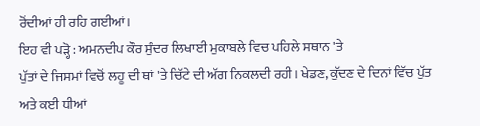ਰੋਂਦੀਆਂ ਹੀ ਰਹਿ ਗਈਆਂ।
ਇਹ ਵੀ ਪੜ੍ਹੋ : ਅਮਨਦੀਪ ਕੌਰ ਸੁੰਦਰ ਲਿਖਾਈ ਮੁਕਾਬਲੇ ਵਿਚ ਪਹਿਲੇ ਸਥਾਨ 'ਤੇ
ਪੁੱਤਾਂ ਦੇ ਜਿਸਮਾਂ ਵਿਚੋਂ ਲਹੂ ਦੀ ਥਾਂ 'ਤੇ ਚਿੱਟੇ ਦੀ ਅੱਗ ਨਿਕਲਦੀ ਰਹੀ। ਖੇਡਣ, ਕੁੱਦਣ ਦੇ ਦਿਨਾਂ ਵਿੱਚ ਪੁੱਤ ਅਤੇ ਕਈ ਧੀਆਂ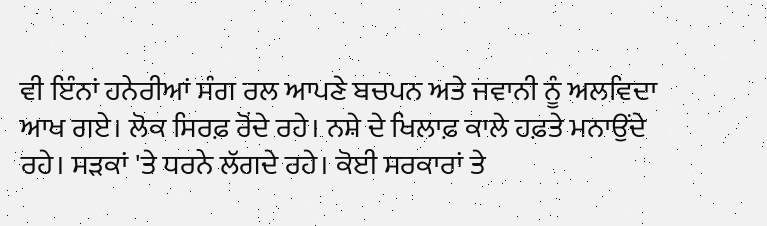ਵੀ ਇੰਨਾਂ ਹਨੇਰੀਆਂ ਸੰਗ ਰਲ ਆਪਣੇ ਬਚਪਨ ਅਤੇ ਜਵਾਨੀ ਨੂੰ ਅਲਵਿਦਾ ਆਖ ਗਏ। ਲੋਕ ਸਿਰਫ਼ ਰੋਂਦੇ ਰਹੇ। ਨਸ਼ੇ ਦੇ ਖਿਲਾਫ਼ ਕਾਲੇ ਹਫ਼ਤੇ ਮਨਾਉਂਦੇ ਰਹੇ। ਸੜਕਾਂ 'ਤੇ ਧਰਨੇ ਲੱਗਦੇ ਰਹੇ। ਕੋਈ ਸਰਕਾਰਾਂ ਤੇ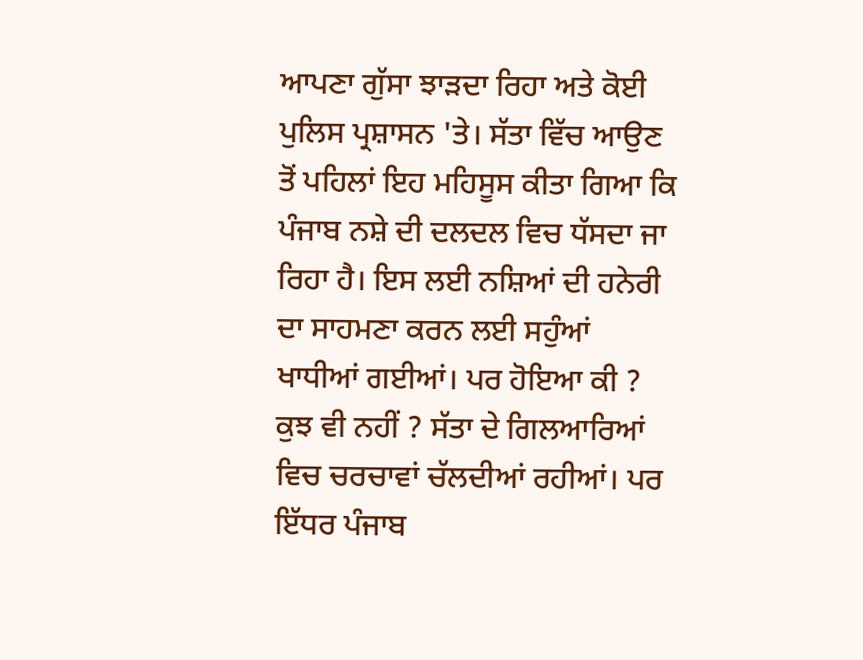ਆਪਣਾ ਗੁੱਸਾ ਝਾੜਦਾ ਰਿਹਾ ਅਤੇ ਕੋਈ ਪੁਲਿਸ ਪ੍ਰਸ਼ਾਸਨ 'ਤੇ। ਸੱਤਾ ਵਿੱਚ ਆਉਣ ਤੋਂ ਪਹਿਲਾਂ ਇਹ ਮਹਿਸੂਸ ਕੀਤਾ ਗਿਆ ਕਿ ਪੰਜਾਬ ਨਸ਼ੇ ਦੀ ਦਲਦਲ ਵਿਚ ਧੱਸਦਾ ਜਾ ਰਿਹਾ ਹੈ। ਇਸ ਲਈ ਨਸ਼ਿਆਂ ਦੀ ਹਨੇਰੀ ਦਾ ਸਾਹਮਣਾ ਕਰਨ ਲਈ ਸਹੁੰਆਂ ਖਾਧੀਆਂ ਗਈਆਂ। ਪਰ ਹੋਇਆ ਕੀ ? ਕੁਝ ਵੀ ਨਹੀਂ ? ਸੱਤਾ ਦੇ ਗਿਲਆਰਿਆਂ ਵਿਚ ਚਰਚਾਵਾਂ ਚੱਲਦੀਆਂ ਰਹੀਆਂ। ਪਰ ਇੱਧਰ ਪੰਜਾਬ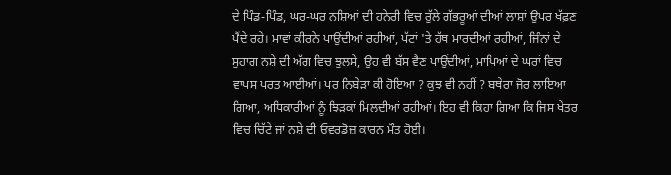ਦੇ ਪਿੰਡ-ਪਿੰਡ, ਘਰ-ਘਰ ਨਸ਼ਿਆਂ ਦੀ ਹਨੇਰੀ ਵਿਚ ਰੁੱਲੇ ਗੱਭਰੂਆਂ ਦੀਆਂ ਲਾਸ਼ਾਂ ਉਪਰ ਖੱਫ਼ਣ ਪੈਂਦੇ ਰਹੇ। ਮਾਵਾਂ ਕੀਰਨੇ ਪਾਉਂਦੀਆਂ ਰਹੀਆਂ, ਪੱਟਾਂ 'ਤੇ ਹੱਥ ਮਾਰਦੀਆਂ ਰਹੀਆਂ, ਜਿੰਨਾਂ ਦੇ ਸੁਹਾਗ ਨਸ਼ੇ ਦੀ ਅੱਗ ਵਿਚ ਝੁਲਸੇ, ਉਹ ਵੀ ਬੱਸ ਵੈਣ ਪਾਉਂਦੀਆਂ, ਮਾਪਿਆਂ ਦੇ ਘਰਾਂ ਵਿਚ ਵਾਪਸ ਪਰਤ ਆਈਆਂ। ਪਰ ਨਿਬੇੜਾ ਕੀ ਹੋਇਆ ? ਕੁਝ ਵੀ ਨਹੀਂ ? ਬਥੇਰਾ ਜੋਰ ਲਾਇਆ ਗਿਆ, ਅਧਿਕਾਰੀਆਂ ਨੂੰ ਝਿੜਕਾਂ ਮਿਲਦੀਆਂ ਰਹੀਆਂ। ਇਹ ਵੀ ਕਿਹਾ ਗਿਆ ਕਿ ਜਿਸ ਖੇਤਰ ਵਿਚ ਚਿੱਟੇ ਜਾਂ ਨਸ਼ੇ ਦੀ ਓਵਰਡੋਜ਼ ਕਾਰਨ ਮੌਤ ਹੋਈ।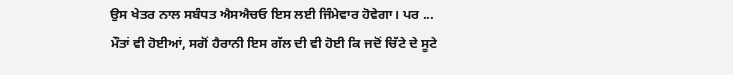ਉਸ ਖੇਤਰ ਨਾਲ ਸਬੰਧਤ ਐਸਐਚਓ ਇਸ ਲਈ ਜਿੰਮੇਵਾਰ ਹੋਵੇਗਾ। ਪਰ ... ਮੌਤਾਂ ਵੀ ਹੋਈਆਂ, ਸਗੋਂ ਹੈਰਾਨੀ ਇਸ ਗੱਲ ਦੀ ਵੀ ਹੋਈ ਕਿ ਜਦੋਂ ਚਿੱਟੇ ਦੇ ਸੂਟੇ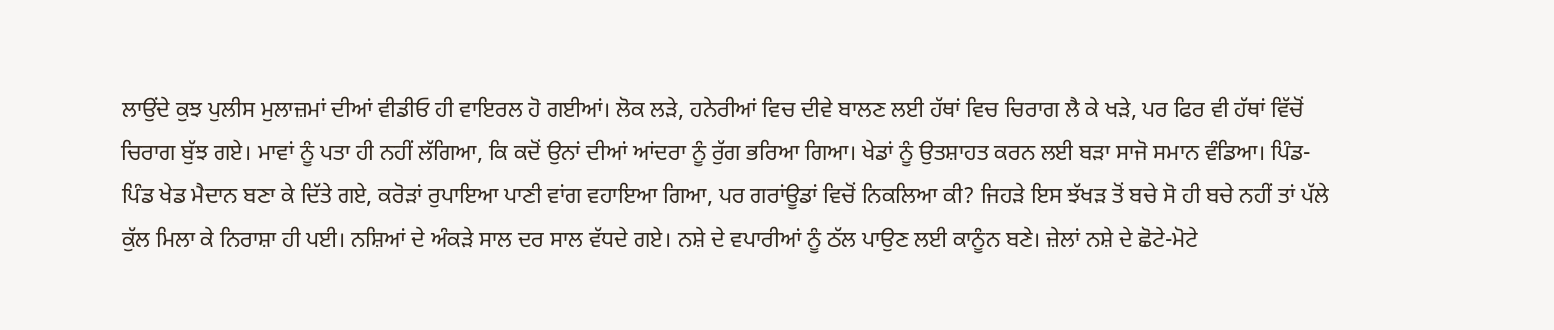ਲਾਉਂਦੇ ਕੁਝ ਪੁਲੀਸ ਮੁਲਾਜ਼ਮਾਂ ਦੀਆਂ ਵੀਡੀਓ ਹੀ ਵਾਇਰਲ ਹੋ ਗਈਆਂ। ਲੋਕ ਲੜੇ, ਹਨੇਰੀਆਂ ਵਿਚ ਦੀਵੇ ਬਾਲਣ ਲਈ ਹੱਥਾਂ ਵਿਚ ਚਿਰਾਗ ਲੈ ਕੇ ਖੜੇ, ਪਰ ਫਿਰ ਵੀ ਹੱਥਾਂ ਵਿੱਚੋਂ ਚਿਰਾਗ ਬੁੱਝ ਗਏ। ਮਾਵਾਂ ਨੂੰ ਪਤਾ ਹੀ ਨਹੀਂ ਲੱਗਿਆ, ਕਿ ਕਦੋਂ ਉਨਾਂ ਦੀਆਂ ਆਂਦਰਾ ਨੂੰ ਰੁੱਗ ਭਰਿਆ ਗਿਆ। ਖੇਡਾਂ ਨੂੰ ਉਤਸ਼ਾਹਤ ਕਰਨ ਲਈ ਬੜਾ ਸਾਜੋ ਸਮਾਨ ਵੰਡਿਆ। ਪਿੰਡ-ਪਿੰਡ ਖੇਡ ਮੈਦਾਨ ਬਣਾ ਕੇ ਦਿੱਤੇ ਗਏ, ਕਰੋੜਾਂ ਰੁਪਾਇਆ ਪਾਣੀ ਵਾਂਗ ਵਹਾਇਆ ਗਿਆ, ਪਰ ਗਰਾਂਊਡਾਂ ਵਿਚੋਂ ਨਿਕਲਿਆ ਕੀ? ਜਿਹੜੇ ਇਸ ਝੱਖੜ ਤੋਂ ਬਚੇ ਸੋ ਹੀ ਬਚੇ ਨਹੀਂ ਤਾਂ ਪੱਲੇ ਕੁੱਲ ਮਿਲਾ ਕੇ ਨਿਰਾਸ਼ਾ ਹੀ ਪਈ। ਨਸ਼ਿਆਂ ਦੇ ਅੰਕੜੇ ਸਾਲ ਦਰ ਸਾਲ ਵੱਧਦੇ ਗਏ। ਨਸ਼ੇ ਦੇ ਵਪਾਰੀਆਂ ਨੂੰ ਠੱਲ ਪਾਉਣ ਲਈ ਕਾਨੂੰਨ ਬਣੇ। ਜ਼ੇਲਾਂ ਨਸ਼ੇ ਦੇ ਛੋਟੇ-ਮੋਟੇ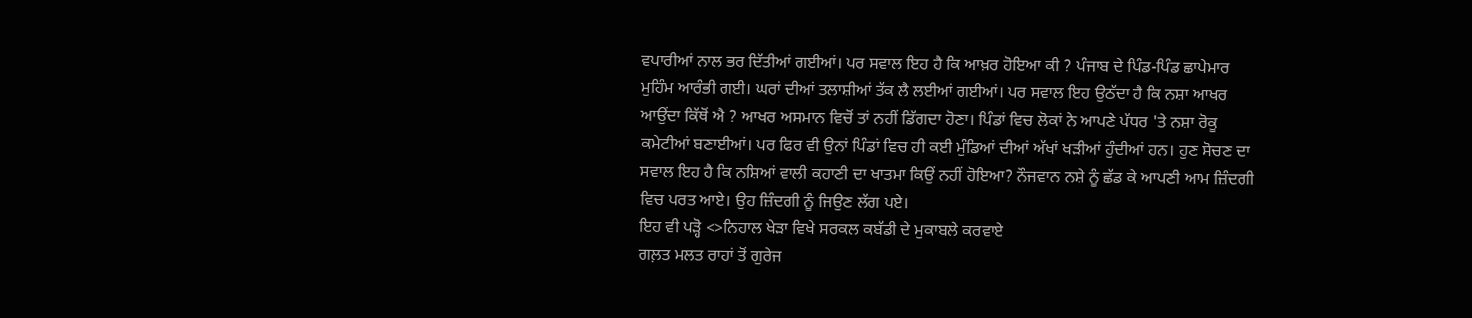ਵਪਾਰੀਆਂ ਨਾਲ ਭਰ ਦਿੱਤੀਆਂ ਗਈਆਂ। ਪਰ ਸਵਾਲ ਇਹ ਹੈ ਕਿ ਆਖ਼ਰ ਹੋਇਆ ਕੀ ? ਪੰਜਾਬ ਦੇ ਪਿੰਡ-ਪਿੰਡ ਛਾਪੇਮਾਰ ਮੁਹਿੰਮ ਆਰੰਭੀ ਗਈ। ਘਰਾਂ ਦੀਆਂ ਤਲਾਸ਼ੀਆਂ ਤੱਕ ਲੈ ਲਈਆਂ ਗਈਆਂ। ਪਰ ਸਵਾਲ ਇਹ ਉਠੱਦਾ ਹੈ ਕਿ ਨਸ਼ਾ ਆਖਰ ਆਉਂਦਾ ਕਿੱਥੋਂ ਐ ? ਆਖਰ ਅਸਮਾਨ ਵਿਚੋਂ ਤਾਂ ਨਹੀਂ ਡਿੱਗਦਾ ਹੋਣਾ। ਪਿੰਡਾਂ ਵਿਚ ਲੋਕਾਂ ਨੇ ਆਪਣੇ ਪੱਧਰ 'ਤੇ ਨਸ਼ਾ ਰੋਕੂ ਕਮੇਟੀਆਂ ਬਣਾਈਆਂ। ਪਰ ਫਿਰ ਵੀ ਉਨਾਂ ਪਿੰਡਾਂ ਵਿਚ ਹੀ ਕਈ ਮੁੰਡਿਆਂ ਦੀਆਂ ਅੱਖਾਂ ਖੜੀਆਂ ਹੁੰਦੀਆਂ ਹਨ। ਹੁਣ ਸੋਚਣ ਦਾ ਸਵਾਲ ਇਹ ਹੈ ਕਿ ਨਸ਼ਿਆਂ ਵਾਲੀ ਕਹਾਣੀ ਦਾ ਖਾਤਮਾ ਕਿਉਂ ਨਹੀਂ ਹੋਇਆ? ਨੌਜਵਾਨ ਨਸ਼ੇ ਨੂੰ ਛੱਡ ਕੇ ਆਪਣੀ ਆਮ ਜ਼ਿੰਦਗੀ ਵਿਚ ਪਰਤ ਆਏ। ਉਹ ਜ਼ਿੰਦਗੀ ਨੂੰ ਜਿਉਣ ਲੱਗ ਪਏ।
ਇਹ ਵੀ ਪੜ੍ਹੋ <>ਨਿਹਾਲ ਖੇੜਾ ਵਿਖੇ ਸਰਕਲ ਕਬੱਡੀ ਦੇ ਮੁਕਾਬਲੇ ਕਰਵਾਏ
ਗਲ਼ਤ ਮਲਤ ਰਾਹਾਂ ਤੋਂ ਗੁਰੇਜ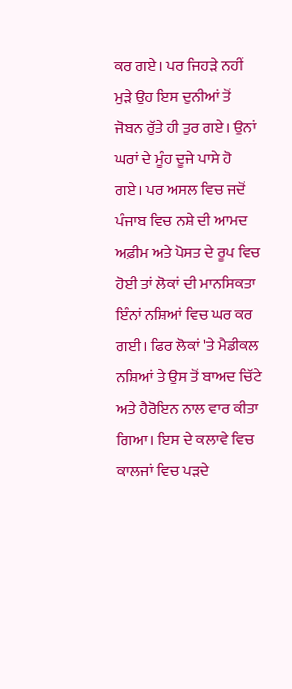ਕਰ ਗਏ। ਪਰ ਜਿਹੜੇ ਨਹੀਂ ਮੁੜੇ ਉਹ ਇਸ ਦੁਨੀਆਂ ਤੋਂ ਜੋਬਨ ਰੁੱਤੇ ਹੀ ਤੁਰ ਗਏ। ਉਨਾਂ ਘਰਾਂ ਦੇ ਮੂੰਹ ਦੂਜੇ ਪਾਸੇ ਹੋ ਗਏ। ਪਰ ਅਸਲ ਵਿਚ ਜਦੋਂ ਪੰਜਾਬ ਵਿਚ ਨਸ਼ੇ ਦੀ ਆਮਦ ਅਫ਼ੀਮ ਅਤੇ ਪੋਸਤ ਦੇ ਰੂਪ ਵਿਚ ਹੋਈ ਤਾਂ ਲੋਕਾਂ ਦੀ ਮਾਨਸਿਕਤਾ ਇੰਨਾਂ ਨਸ਼ਿਆਂ ਵਿਚ ਘਰ ਕਰ ਗਈ। ਫਿਰ ਲੋਕਾਂ 'ਤੇ ਮੈਡੀਕਲ ਨਸ਼ਿਆਂ ਤੇ ਉਸ ਤੋਂ ਬਾਅਦ ਚਿੱਟੇ ਅਤੇ ਹੈਰੋਇਨ ਨਾਲ ਵਾਰ ਕੀਤਾ ਗਿਆ। ਇਸ ਦੇ ਕਲਾਵੇ ਵਿਚ ਕਾਲਜਾਂ ਵਿਚ ਪੜਦੇ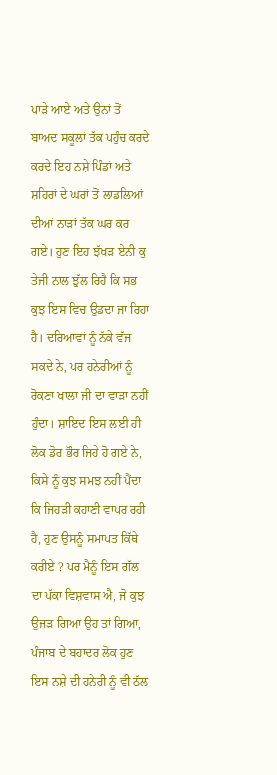ਪਾੜੇ ਆਏ ਅਤੇ ਉਨਾਂ ਤੋਂ ਬਾਅਦ ਸਕੂਲਾਂ ਤੱਕ ਪਹੁੰਚ ਕਰਦੇ ਕਰਦੇ ਇਹ ਨਸ਼ੇ ਪਿੰਡਾਂ ਅਤੇ ਸ਼ਹਿਰਾਂ ਦੇ ਘਰਾਂ ਤੋਂ ਲਾਡਲਿਆਂ ਦੀਆਂ ਨਾੜਾਂ ਤੱਕ ਘਰ ਕਰ ਗਏ। ਹੁਣ ਇਹ ਝੱਖੜ ਏਨੀ ਕੁ ਤੇਜੀ ਨਾਲ ਝੁੱਲ ਰਿਹੈ ਕਿ ਸਭ ਕੁਝ ਇਸ ਵਿਚ ਉਡਦਾ ਜਾ ਰਿਹਾ ਹੈ। ਦਰਿਆਵਾਂ ਨੂੰ ਨੱਕੇ ਵੱਜ ਸਕਦੇ ਨੇ, ਪਰ ਹਨੇਰੀਆਂ ਨੂੰ ਰੋਕਣਾ ਖਾਲਾ ਜੀ ਦਾ ਵਾੜਾ ਨਹੀਂ ਹੁੰਦਾ। ਸ਼ਾਇਦ ਇਸ ਲਈ ਹੀ ਲੋਕ ਡੋਰ ਭੌਰ ਜਿਹੇ ਹੋ ਗਏ ਨੇ, ਕਿਸੇ ਨੂੰ ਕੁਝ ਸਮਝ ਨਹੀਂ ਪੈਂਦਾ ਕਿ ਜਿਹੜੀ ਕਹਾਣੀ ਵਾਪਰ ਰਹੀ ਹੈ, ਹੁਣ ਉਸਨੂੰ ਸਮਾਪਤ ਕਿੱਥੇ ਕਰੀਏ ? ਪਰ ਮੈਨੂੰ ਇਸ ਗੱਲ ਦਾ ਪੱਕਾ ਵਿਸ਼ਵਾਸ ਐ, ਜੋ ਕੁਝ ਉਜੜ ਗਿਆ ਉਹ ਤਾਂ ਗਿਆ, ਪੰਜਾਬ ਦੇ ਬਹਾਦਰ ਲੋਕ ਹੁਣ ਇਸ ਨਸ਼ੇ ਦੀ ਹਨੇਰੀ ਨੂੰ ਵੀ ਠੱਲ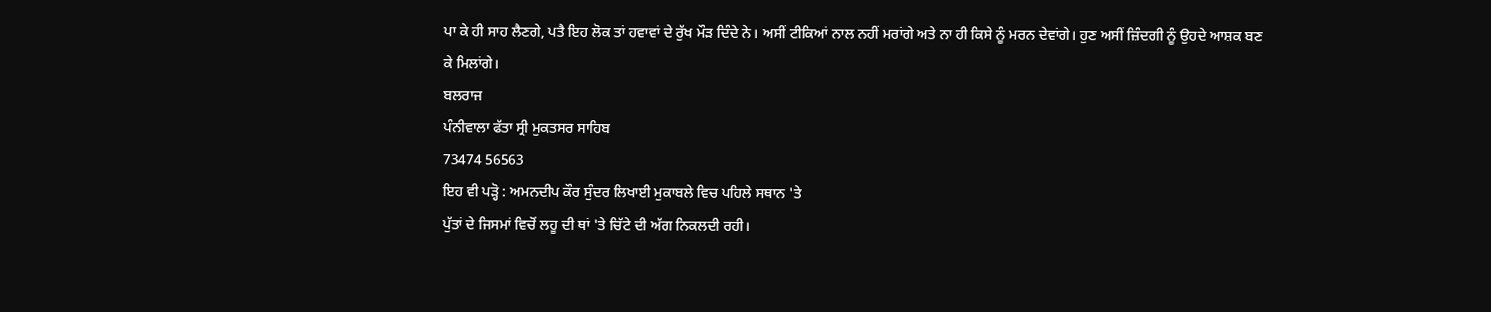ਪਾ ਕੇ ਹੀ ਸਾਹ ਲੈਣਗੇ, ਪਤੈ ਇਹ ਲੋਕ ਤਾਂ ਹਵਾਵਾਂ ਦੇ ਰੁੱਖ ਮੌੜ ਦਿੰਦੇ ਨੇ। ਅਸੀਂ ਟੀਕਿਆਂ ਨਾਲ ਨਹੀਂ ਮਰਾਂਗੇ ਅਤੇ ਨਾ ਹੀ ਕਿਸੇ ਨੂੰ ਮਰਨ ਦੇਵਾਂਗੇ। ਹੁਣ ਅਸੀਂ ਜ਼ਿੰਦਗੀ ਨੂੰ ਉਹਦੇ ਆਸ਼ਕ ਬਣ ਕੇ ਮਿਲਾਂਗੇ।
ਬਲਰਾਜ
ਪੰਨੀਵਾਲਾ ਫੱਤਾ ਸ੍ਰੀ ਮੁਕਤਸਰ ਸਾਹਿਬ
73474 56563
ਇਹ ਵੀ ਪੜ੍ਹੋ : ਅਮਨਦੀਪ ਕੌਰ ਸੁੰਦਰ ਲਿਖਾਈ ਮੁਕਾਬਲੇ ਵਿਚ ਪਹਿਲੇ ਸਥਾਨ 'ਤੇ
ਪੁੱਤਾਂ ਦੇ ਜਿਸਮਾਂ ਵਿਚੋਂ ਲਹੂ ਦੀ ਥਾਂ 'ਤੇ ਚਿੱਟੇ ਦੀ ਅੱਗ ਨਿਕਲਦੀ ਰਹੀ।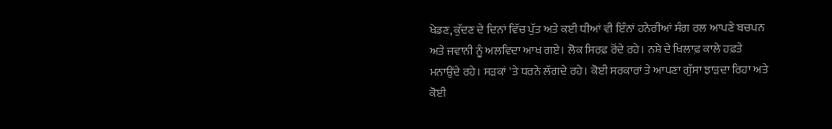ਖੇਡਣ, ਕੁੱਦਣ ਦੇ ਦਿਨਾਂ ਵਿੱਚ ਪੁੱਤ ਅਤੇ ਕਈ ਧੀਆਂ ਵੀ ਇੰਨਾਂ ਹਨੇਰੀਆਂ ਸੰਗ ਰਲ ਆਪਣੇ ਬਚਪਨ ਅਤੇ ਜਵਾਨੀ ਨੂੰ ਅਲਵਿਦਾ ਆਖ ਗਏ। ਲੋਕ ਸਿਰਫ਼ ਰੋਂਦੇ ਰਹੇ। ਨਸ਼ੇ ਦੇ ਖਿਲਾਫ਼ ਕਾਲੇ ਹਫ਼ਤੇ ਮਨਾਉਂਦੇ ਰਹੇ। ਸੜਕਾਂ 'ਤੇ ਧਰਨੇ ਲੱਗਦੇ ਰਹੇ। ਕੋਈ ਸਰਕਾਰਾਂ ਤੇ ਆਪਣਾ ਗੁੱਸਾ ਝਾੜਦਾ ਰਿਹਾ ਅਤੇ ਕੋਈ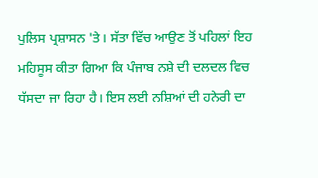ਪੁਲਿਸ ਪ੍ਰਸ਼ਾਸਨ 'ਤੇ। ਸੱਤਾ ਵਿੱਚ ਆਉਣ ਤੋਂ ਪਹਿਲਾਂ ਇਹ ਮਹਿਸੂਸ ਕੀਤਾ ਗਿਆ ਕਿ ਪੰਜਾਬ ਨਸ਼ੇ ਦੀ ਦਲਦਲ ਵਿਚ ਧੱਸਦਾ ਜਾ ਰਿਹਾ ਹੈ। ਇਸ ਲਈ ਨਸ਼ਿਆਂ ਦੀ ਹਨੇਰੀ ਦਾ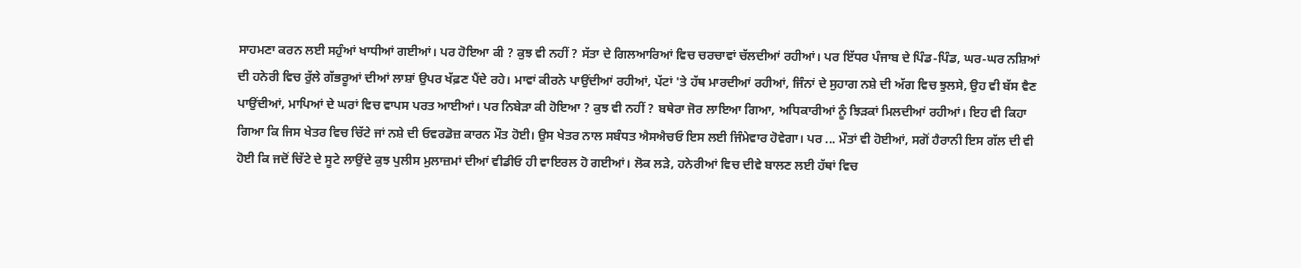ਸਾਹਮਣਾ ਕਰਨ ਲਈ ਸਹੁੰਆਂ ਖਾਧੀਆਂ ਗਈਆਂ। ਪਰ ਹੋਇਆ ਕੀ ? ਕੁਝ ਵੀ ਨਹੀਂ ? ਸੱਤਾ ਦੇ ਗਿਲਆਰਿਆਂ ਵਿਚ ਚਰਚਾਵਾਂ ਚੱਲਦੀਆਂ ਰਹੀਆਂ। ਪਰ ਇੱਧਰ ਪੰਜਾਬ ਦੇ ਪਿੰਡ-ਪਿੰਡ, ਘਰ-ਘਰ ਨਸ਼ਿਆਂ ਦੀ ਹਨੇਰੀ ਵਿਚ ਰੁੱਲੇ ਗੱਭਰੂਆਂ ਦੀਆਂ ਲਾਸ਼ਾਂ ਉਪਰ ਖੱਫ਼ਣ ਪੈਂਦੇ ਰਹੇ। ਮਾਵਾਂ ਕੀਰਨੇ ਪਾਉਂਦੀਆਂ ਰਹੀਆਂ, ਪੱਟਾਂ 'ਤੇ ਹੱਥ ਮਾਰਦੀਆਂ ਰਹੀਆਂ, ਜਿੰਨਾਂ ਦੇ ਸੁਹਾਗ ਨਸ਼ੇ ਦੀ ਅੱਗ ਵਿਚ ਝੁਲਸੇ, ਉਹ ਵੀ ਬੱਸ ਵੈਣ ਪਾਉਂਦੀਆਂ, ਮਾਪਿਆਂ ਦੇ ਘਰਾਂ ਵਿਚ ਵਾਪਸ ਪਰਤ ਆਈਆਂ। ਪਰ ਨਿਬੇੜਾ ਕੀ ਹੋਇਆ ? ਕੁਝ ਵੀ ਨਹੀਂ ? ਬਥੇਰਾ ਜੋਰ ਲਾਇਆ ਗਿਆ, ਅਧਿਕਾਰੀਆਂ ਨੂੰ ਝਿੜਕਾਂ ਮਿਲਦੀਆਂ ਰਹੀਆਂ। ਇਹ ਵੀ ਕਿਹਾ ਗਿਆ ਕਿ ਜਿਸ ਖੇਤਰ ਵਿਚ ਚਿੱਟੇ ਜਾਂ ਨਸ਼ੇ ਦੀ ਓਵਰਡੋਜ਼ ਕਾਰਨ ਮੌਤ ਹੋਈ। ਉਸ ਖੇਤਰ ਨਾਲ ਸਬੰਧਤ ਐਸਐਚਓ ਇਸ ਲਈ ਜਿੰਮੇਵਾਰ ਹੋਵੇਗਾ। ਪਰ ... ਮੌਤਾਂ ਵੀ ਹੋਈਆਂ, ਸਗੋਂ ਹੈਰਾਨੀ ਇਸ ਗੱਲ ਦੀ ਵੀ ਹੋਈ ਕਿ ਜਦੋਂ ਚਿੱਟੇ ਦੇ ਸੂਟੇ ਲਾਉਂਦੇ ਕੁਝ ਪੁਲੀਸ ਮੁਲਾਜ਼ਮਾਂ ਦੀਆਂ ਵੀਡੀਓ ਹੀ ਵਾਇਰਲ ਹੋ ਗਈਆਂ। ਲੋਕ ਲੜੇ, ਹਨੇਰੀਆਂ ਵਿਚ ਦੀਵੇ ਬਾਲਣ ਲਈ ਹੱਥਾਂ ਵਿਚ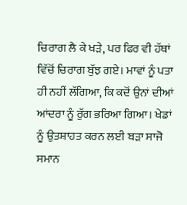ਚਿਰਾਗ ਲੈ ਕੇ ਖੜੇ, ਪਰ ਫਿਰ ਵੀ ਹੱਥਾਂ ਵਿੱਚੋਂ ਚਿਰਾਗ ਬੁੱਝ ਗਏ। ਮਾਵਾਂ ਨੂੰ ਪਤਾ ਹੀ ਨਹੀਂ ਲੱਗਿਆ, ਕਿ ਕਦੋਂ ਉਨਾਂ ਦੀਆਂ ਆਂਦਰਾ ਨੂੰ ਰੁੱਗ ਭਰਿਆ ਗਿਆ। ਖੇਡਾਂ ਨੂੰ ਉਤਸ਼ਾਹਤ ਕਰਨ ਲਈ ਬੜਾ ਸਾਜੋ ਸਮਾਨ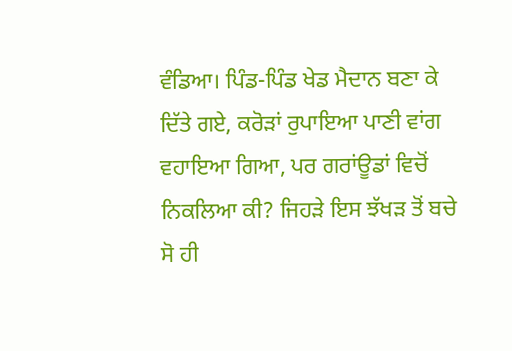ਵੰਡਿਆ। ਪਿੰਡ-ਪਿੰਡ ਖੇਡ ਮੈਦਾਨ ਬਣਾ ਕੇ ਦਿੱਤੇ ਗਏ, ਕਰੋੜਾਂ ਰੁਪਾਇਆ ਪਾਣੀ ਵਾਂਗ ਵਹਾਇਆ ਗਿਆ, ਪਰ ਗਰਾਂਊਡਾਂ ਵਿਚੋਂ ਨਿਕਲਿਆ ਕੀ? ਜਿਹੜੇ ਇਸ ਝੱਖੜ ਤੋਂ ਬਚੇ ਸੋ ਹੀ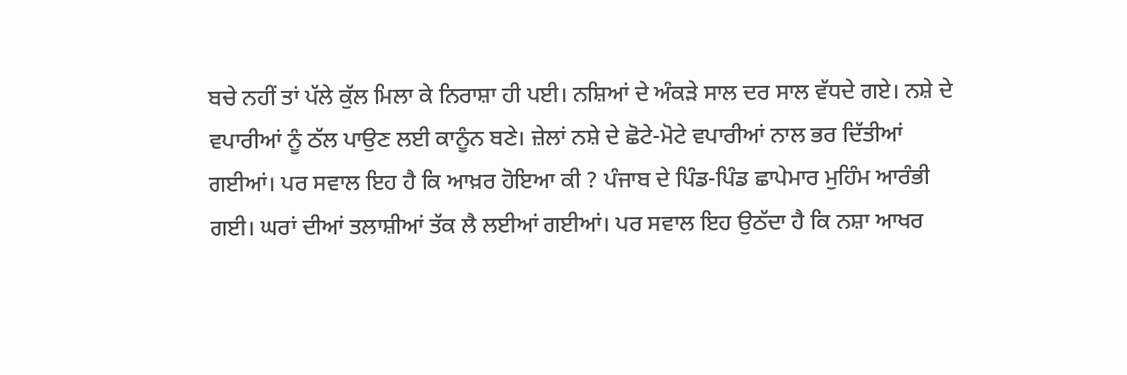ਬਚੇ ਨਹੀਂ ਤਾਂ ਪੱਲੇ ਕੁੱਲ ਮਿਲਾ ਕੇ ਨਿਰਾਸ਼ਾ ਹੀ ਪਈ। ਨਸ਼ਿਆਂ ਦੇ ਅੰਕੜੇ ਸਾਲ ਦਰ ਸਾਲ ਵੱਧਦੇ ਗਏ। ਨਸ਼ੇ ਦੇ ਵਪਾਰੀਆਂ ਨੂੰ ਠੱਲ ਪਾਉਣ ਲਈ ਕਾਨੂੰਨ ਬਣੇ। ਜ਼ੇਲਾਂ ਨਸ਼ੇ ਦੇ ਛੋਟੇ-ਮੋਟੇ ਵਪਾਰੀਆਂ ਨਾਲ ਭਰ ਦਿੱਤੀਆਂ ਗਈਆਂ। ਪਰ ਸਵਾਲ ਇਹ ਹੈ ਕਿ ਆਖ਼ਰ ਹੋਇਆ ਕੀ ? ਪੰਜਾਬ ਦੇ ਪਿੰਡ-ਪਿੰਡ ਛਾਪੇਮਾਰ ਮੁਹਿੰਮ ਆਰੰਭੀ ਗਈ। ਘਰਾਂ ਦੀਆਂ ਤਲਾਸ਼ੀਆਂ ਤੱਕ ਲੈ ਲਈਆਂ ਗਈਆਂ। ਪਰ ਸਵਾਲ ਇਹ ਉਠੱਦਾ ਹੈ ਕਿ ਨਸ਼ਾ ਆਖਰ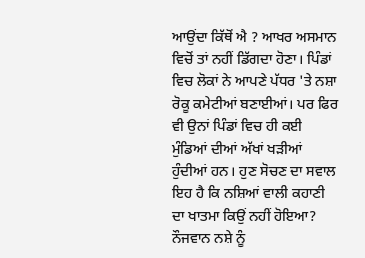ਆਉਂਦਾ ਕਿੱਥੋਂ ਐ ? ਆਖਰ ਅਸਮਾਨ ਵਿਚੋਂ ਤਾਂ ਨਹੀਂ ਡਿੱਗਦਾ ਹੋਣਾ। ਪਿੰਡਾਂ ਵਿਚ ਲੋਕਾਂ ਨੇ ਆਪਣੇ ਪੱਧਰ 'ਤੇ ਨਸ਼ਾ ਰੋਕੂ ਕਮੇਟੀਆਂ ਬਣਾਈਆਂ। ਪਰ ਫਿਰ ਵੀ ਉਨਾਂ ਪਿੰਡਾਂ ਵਿਚ ਹੀ ਕਈ ਮੁੰਡਿਆਂ ਦੀਆਂ ਅੱਖਾਂ ਖੜੀਆਂ ਹੁੰਦੀਆਂ ਹਨ। ਹੁਣ ਸੋਚਣ ਦਾ ਸਵਾਲ ਇਹ ਹੈ ਕਿ ਨਸ਼ਿਆਂ ਵਾਲੀ ਕਹਾਣੀ ਦਾ ਖਾਤਮਾ ਕਿਉਂ ਨਹੀਂ ਹੋਇਆ? ਨੌਜਵਾਨ ਨਸ਼ੇ ਨੂੰ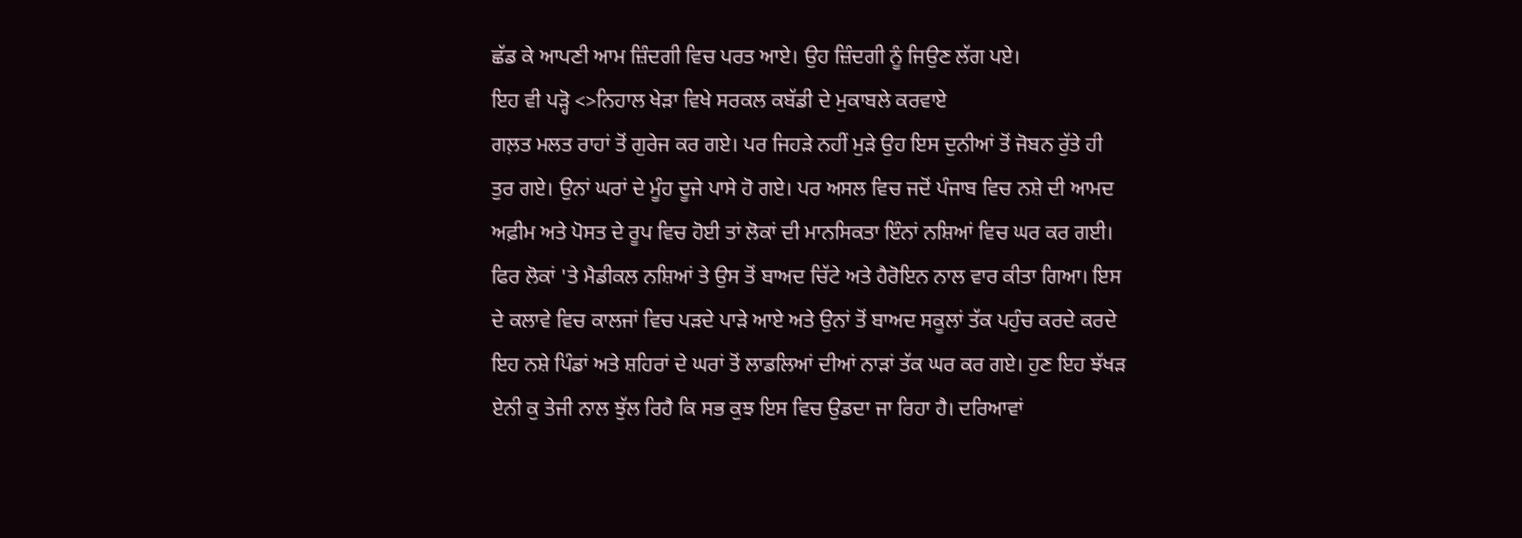ਛੱਡ ਕੇ ਆਪਣੀ ਆਮ ਜ਼ਿੰਦਗੀ ਵਿਚ ਪਰਤ ਆਏ। ਉਹ ਜ਼ਿੰਦਗੀ ਨੂੰ ਜਿਉਣ ਲੱਗ ਪਏ।
ਇਹ ਵੀ ਪੜ੍ਹੋ <>ਨਿਹਾਲ ਖੇੜਾ ਵਿਖੇ ਸਰਕਲ ਕਬੱਡੀ ਦੇ ਮੁਕਾਬਲੇ ਕਰਵਾਏ
ਗਲ਼ਤ ਮਲਤ ਰਾਹਾਂ ਤੋਂ ਗੁਰੇਜ ਕਰ ਗਏ। ਪਰ ਜਿਹੜੇ ਨਹੀਂ ਮੁੜੇ ਉਹ ਇਸ ਦੁਨੀਆਂ ਤੋਂ ਜੋਬਨ ਰੁੱਤੇ ਹੀ ਤੁਰ ਗਏ। ਉਨਾਂ ਘਰਾਂ ਦੇ ਮੂੰਹ ਦੂਜੇ ਪਾਸੇ ਹੋ ਗਏ। ਪਰ ਅਸਲ ਵਿਚ ਜਦੋਂ ਪੰਜਾਬ ਵਿਚ ਨਸ਼ੇ ਦੀ ਆਮਦ ਅਫ਼ੀਮ ਅਤੇ ਪੋਸਤ ਦੇ ਰੂਪ ਵਿਚ ਹੋਈ ਤਾਂ ਲੋਕਾਂ ਦੀ ਮਾਨਸਿਕਤਾ ਇੰਨਾਂ ਨਸ਼ਿਆਂ ਵਿਚ ਘਰ ਕਰ ਗਈ। ਫਿਰ ਲੋਕਾਂ 'ਤੇ ਮੈਡੀਕਲ ਨਸ਼ਿਆਂ ਤੇ ਉਸ ਤੋਂ ਬਾਅਦ ਚਿੱਟੇ ਅਤੇ ਹੈਰੋਇਨ ਨਾਲ ਵਾਰ ਕੀਤਾ ਗਿਆ। ਇਸ ਦੇ ਕਲਾਵੇ ਵਿਚ ਕਾਲਜਾਂ ਵਿਚ ਪੜਦੇ ਪਾੜੇ ਆਏ ਅਤੇ ਉਨਾਂ ਤੋਂ ਬਾਅਦ ਸਕੂਲਾਂ ਤੱਕ ਪਹੁੰਚ ਕਰਦੇ ਕਰਦੇ ਇਹ ਨਸ਼ੇ ਪਿੰਡਾਂ ਅਤੇ ਸ਼ਹਿਰਾਂ ਦੇ ਘਰਾਂ ਤੋਂ ਲਾਡਲਿਆਂ ਦੀਆਂ ਨਾੜਾਂ ਤੱਕ ਘਰ ਕਰ ਗਏ। ਹੁਣ ਇਹ ਝੱਖੜ ਏਨੀ ਕੁ ਤੇਜੀ ਨਾਲ ਝੁੱਲ ਰਿਹੈ ਕਿ ਸਭ ਕੁਝ ਇਸ ਵਿਚ ਉਡਦਾ ਜਾ ਰਿਹਾ ਹੈ। ਦਰਿਆਵਾਂ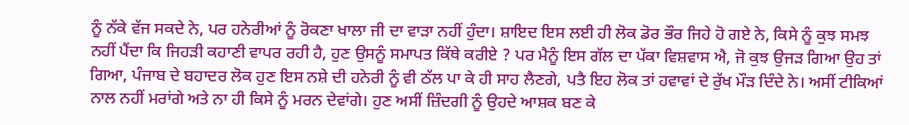ਨੂੰ ਨੱਕੇ ਵੱਜ ਸਕਦੇ ਨੇ, ਪਰ ਹਨੇਰੀਆਂ ਨੂੰ ਰੋਕਣਾ ਖਾਲਾ ਜੀ ਦਾ ਵਾੜਾ ਨਹੀਂ ਹੁੰਦਾ। ਸ਼ਾਇਦ ਇਸ ਲਈ ਹੀ ਲੋਕ ਡੋਰ ਭੌਰ ਜਿਹੇ ਹੋ ਗਏ ਨੇ, ਕਿਸੇ ਨੂੰ ਕੁਝ ਸਮਝ ਨਹੀਂ ਪੈਂਦਾ ਕਿ ਜਿਹੜੀ ਕਹਾਣੀ ਵਾਪਰ ਰਹੀ ਹੈ, ਹੁਣ ਉਸਨੂੰ ਸਮਾਪਤ ਕਿੱਥੇ ਕਰੀਏ ? ਪਰ ਮੈਨੂੰ ਇਸ ਗੱਲ ਦਾ ਪੱਕਾ ਵਿਸ਼ਵਾਸ ਐ, ਜੋ ਕੁਝ ਉਜੜ ਗਿਆ ਉਹ ਤਾਂ ਗਿਆ, ਪੰਜਾਬ ਦੇ ਬਹਾਦਰ ਲੋਕ ਹੁਣ ਇਸ ਨਸ਼ੇ ਦੀ ਹਨੇਰੀ ਨੂੰ ਵੀ ਠੱਲ ਪਾ ਕੇ ਹੀ ਸਾਹ ਲੈਣਗੇ, ਪਤੈ ਇਹ ਲੋਕ ਤਾਂ ਹਵਾਵਾਂ ਦੇ ਰੁੱਖ ਮੌੜ ਦਿੰਦੇ ਨੇ। ਅਸੀਂ ਟੀਕਿਆਂ ਨਾਲ ਨਹੀਂ ਮਰਾਂਗੇ ਅਤੇ ਨਾ ਹੀ ਕਿਸੇ ਨੂੰ ਮਰਨ ਦੇਵਾਂਗੇ। ਹੁਣ ਅਸੀਂ ਜ਼ਿੰਦਗੀ ਨੂੰ ਉਹਦੇ ਆਸ਼ਕ ਬਣ ਕੇ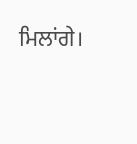ਮਿਲਾਂਗੇ।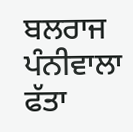ਬਲਰਾਜ
ਪੰਨੀਵਾਲਾ ਫੱਤਾ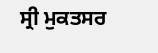ਸ੍ਰੀ ਮੁਕਤਸਰ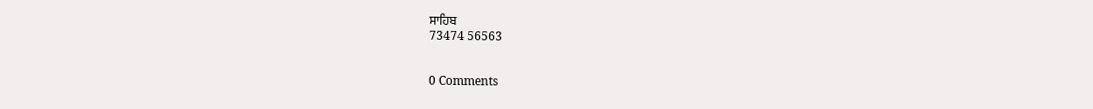ਸਾਹਿਬ
73474 56563


0 Comments